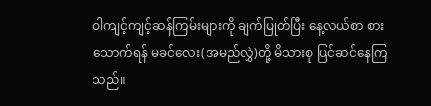ဝါကျင့်ကျင့်ဆန်ကြမ်းများကို ချက်ပြုတ်ပြီး နေ့လယ်စာ စားသောက်ရန် မခင်လေး(အမည်လွှဲ)တို့ မိသားစု ပြင်ဆင်နေကြသည်။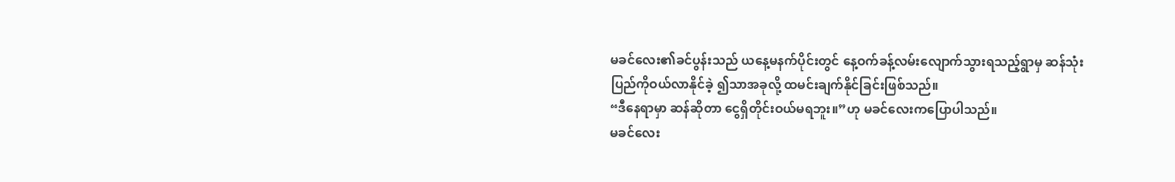မခင်လေး၏ခင်ပွန်းသည် ယနေ့မနက်ပိုင်းတွင် နေ့ဝက်ခန့်လမ်းလျောက်သွားရသည့်ရွာမှ ဆန်သုံးပြည်ကိုဝယ်လာနိုင်ခဲ့ ၍သာအခုလို့ ထမင်းချက်နိုင်ခြင်းဖြစ်သည်။
“ဒီနေရာမှာ ဆန်ဆိုတာ ငွေရှိတိုင်းဝယ်မရဘူး။”ဟု မခင်လေးကပြောပါသည်။
မခင်လေး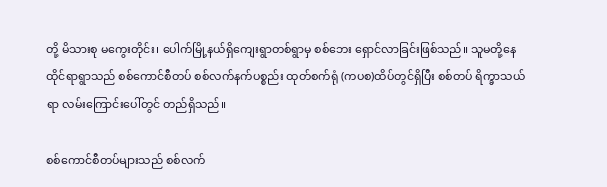တို့ မိသားစု မကွေးတိုင်း၊ ပေါက်မြို့နယ်ရှိကျေးရွာတစ်ရွာမှ စစ်ဘေး ရှောင်လာခြင်းဖြစ်သည်။ သူမတို့နေထိုင်ရာရွာသည် စစ်ကောင်စီတပ် စစ်လက်နက်ပစ္စည်း ထုတ်စက်ရုံ (ကပစ)ထိပ်တွင်ရှိပြီး စစ်တပ် ရိက္ခာသယ်ရာ လမ်းကြောင်းပေါ်တွင် တည်ရှိသည်။

စစ်ကောင်စီတပ်များသည် စစ်လက်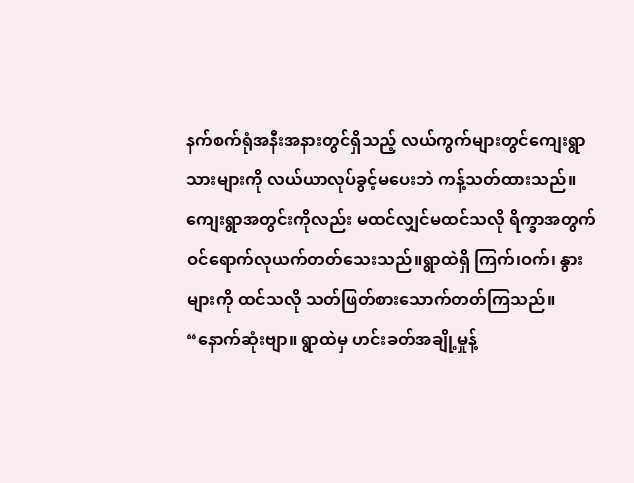နက်စက်ရုံအနီးအနားတွင်ရှိသည့် လယ်ကွက်များတွင်ကျေးရွာသားများကို လယ်ယာလုပ်ခွင့်မပေးဘဲ ကန့်သတ်ထားသည်။ ကျေးရွာအတွင်းကိုလည်း မထင်လျှင်မထင်သလို ရိက္ခာအတွက် ဝင်ရောက်လုယက်တတ်သေးသည်။ရွာထဲရှိ ကြက်၊ဝက်၊ နွားများကို ထင်သလို သတ်ဖြတ်စားသောက်တတ်ကြသည်။
“နောက်ဆုံးဗျာ။ ရွာထဲမှ ဟင်းခတ်အချို့မှုန့်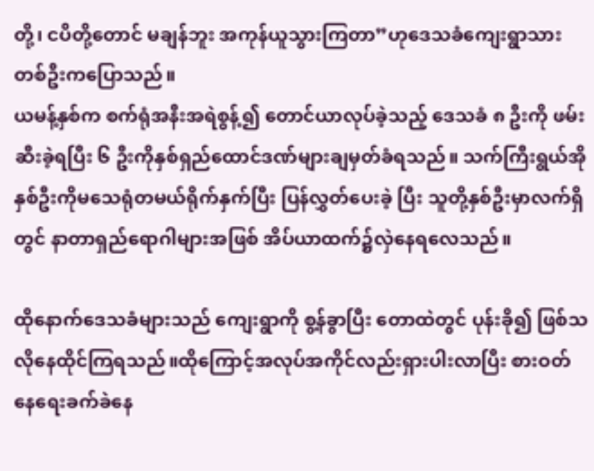တို့၊ ငပိတို့တောင် မချန်ဘူး အကုန်ယူသွားကြတာ”ဟုဒေသခံကျေးရွာသားတစ်ဦးကပြောသည်။
ယမန့်နှစ်က စက်ရုံအနီးအရဲစွန့်၍ တောင်ယာလုပ်ခဲ့သည့် ဒေသခံ ၈ ဦးကို ဖမ်းဆီးခဲ့ရပြီး ၆ ဦးကိုနှစ်ရှည်ထောင်ဒဏ်များချမှတ်ခံရသည်။ သက်ကြီးရွယ်အိုနှစ်ဦးကိုမသေရုံတမယ်ရိုက်နှက်ပြီး ပြန်လွှတ်ပေးခဲ့ ပြီး သူတို့နှစ်ဦးမှာလက်ရှိတွင် နာတာရှည်ရောဂါများအဖြစ် အိပ်ယာထက်၌လှဲနေရလေသည်။

ထိုနောက်ဒေသခံများသည် ကျေးရွာကို စွ့န်ခွာပြီး တောထဲတွင် ပုန်းခို၍ ဖြစ်သလိုနေထိုင်ကြရသည်။ထိုကြောင့်အလုပ်အကိုင်လည်းရှားပါးလာပြီး စားဝတ်နေရေးခက်ခဲနေ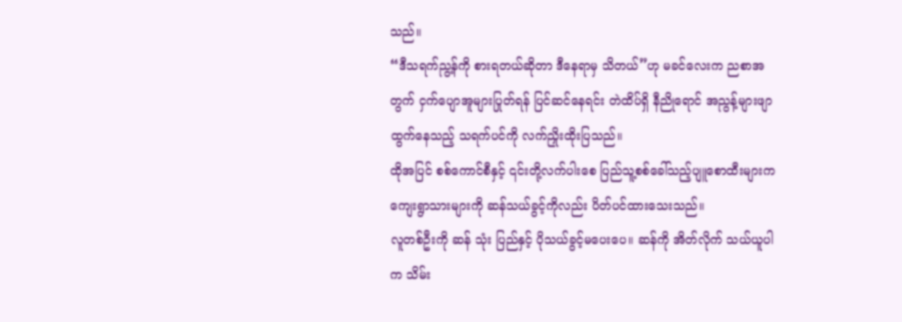သည်။
“ဒီသရက်ညွ့န်ကို စားရတယ်ဆိုတာ ဒီနေရာမှ သိတယ်”ဟု မခင်လေးက ညစာအတွက် ငှက်ပျောအူများပြုတ်ရန် ပြင်ဆင်နေရင်း တဲထိပ်ရှိ နီညိုရောင် အညွန့်များဖျာထွက်နေသည့် သရက်ပင်ကို လက်ညှိုးထိုးပြသည်။
ထိုအပြင် စစ်ကောင်စီနှင့် ၎င်းတို့လက်ပါးစေ ပြည်သူ့စစ်ခေါ်သည့်ပျူစောထီးများက ကျေးရွာသားများကို ဆန်သယ်ခွင့်ကိုလည်း ပိတ်ပင်ထားသေးသည်။
လူတစ်ဦးကို ဆန် သုံး ပြည်နှင့် ပိုသယ်ခွင့်မပေးပေ။ ဆန်ကို အိတ်လိုက် သယ်ယူပါက သိမ်း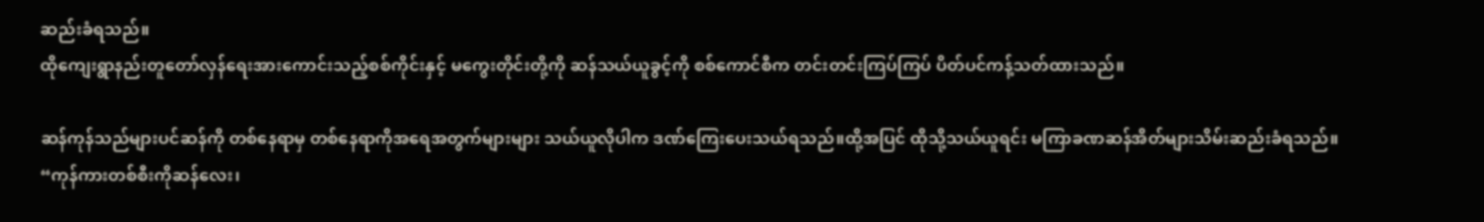ဆည်းခံရသည်။
ထိုကျေးရွာနည်းတူတော်လှန်ရေးအားကောင်းသည့်စစ်ကိုင်းနှင့် မကွေးတိုင်းတို့ကို ဆန်သယ်ယူခွင့်ကို စစ်ကောင်စီက တင်းတင်းကြပ်ကြပ် ပိတ်ပင်ကန့်သတ်ထားသည်။

ဆန်ကုန်သည်များပင်ဆန်ကို တစ်နေရာမှ တစ်နေရာကိုအရေအတွက်များများ သယ်ယူလိုပါက ဒဏ်ကြေးပေးသယ်ရသည်။ထို့အပြင် ထိုသို့သယ်ယူရင်း မကြာခဏဆန်အိတ်များသိမ်းဆည်းခံရသည်။
“ကုန်ကားတစ်စီးကိုဆန်လေး၊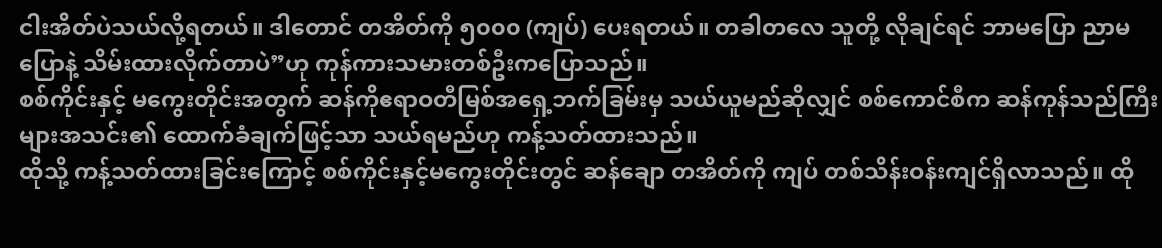ငါးအိတ်ပဲသယ်လို့ရတယ်။ ဒါတောင် တအိတ်ကို ၅၀၀၀ (ကျပ်) ပေးရတယ်။ တခါတလေ သူတို့ လိုချင်ရင် ဘာမပြော ညာမပြောနဲ့ သိမ်းထားလိုက်တာပဲ”ဟု ကုန်ကားသမားတစ်ဦးကပြောသည်။
စစ်ကိုင်းနှင့် မကွေးတိုင်းအတွက် ဆန်ကိုဧရာဝတီမြစ်အရှေ့ဘက်ခြမ်းမှ သယ်ယူမည်ဆိုလျှင် စစ်ကောင်စီက ဆန်ကုန်သည်ကြီးများအသင်း၏ ထောက်ခံချက်ဖြင့်သာ သယ်ရမည်ဟု ကန့်သတ်ထားသည်။
ထိုသို့ ကန့်သတ်ထားခြင်းကြောင့် စစ်ကိုင်းနှင့်မကွေးတိုင်းတွင် ဆန်ချော တအိတ်ကို ကျပ် တစ်သိန်းဝန်းကျင်ရှိလာသည်။ ထို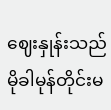ဈေးနှုန်းသည် မိုခါမုန်တိုင်းမ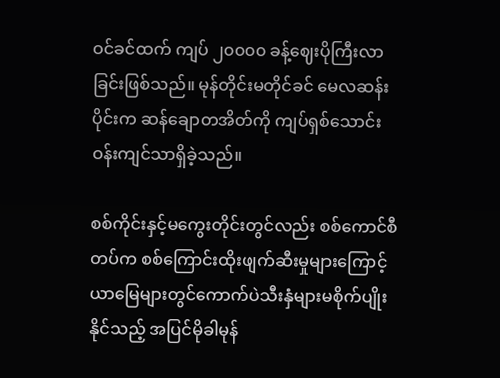ဝင်ခင်ထက် ကျပ် ၂၀၀၀၀ ခန့်ဈေးပိုကြီးလာခြင်းဖြစ်သည်။ မုန်တိုင်းမတိုင်ခင် မေလဆန်းပိုင်းက ဆန်ချောတအိတ်ကို ကျပ်ရှစ်သောင်းဝန်းကျင်သာရှိခဲ့သည်။

စစ်ကိုင်းနှင့်မကွေးတိုင်းတွင်လည်း စစ်ကောင်စီတပ်က စစ်ကြောင်းထိုးဖျက်ဆီးမှုများကြောင့်ယာမြေများတွင်ကောက်ပဲသီးနှံများမစိုက်ပျိုးနိုင်သည့် အပြင်မိုခါမုန်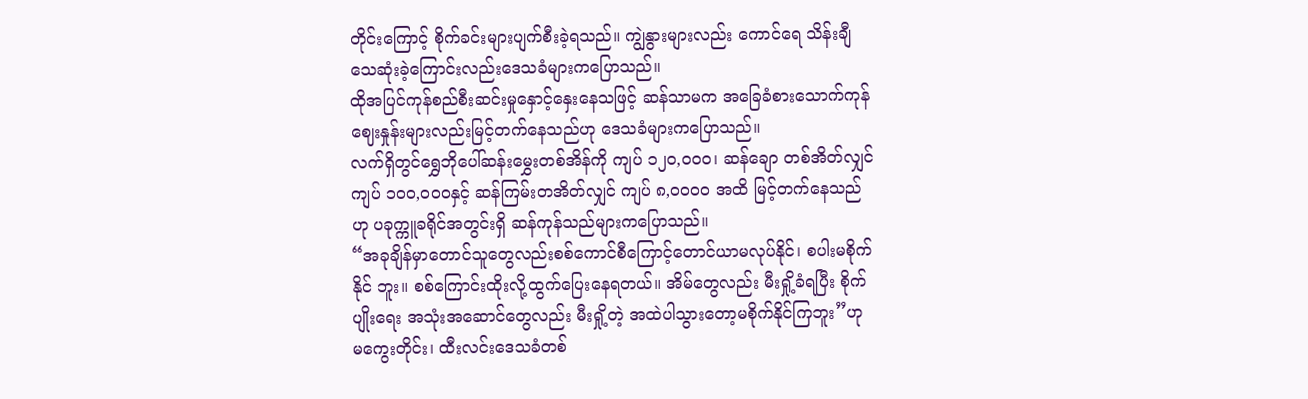တိုင်းကြောင့် စိုက်ခင်းများပျက်စီးခဲ့ရသည်။ ကျွဲနွားများလည်း ကောင်ရေ သိန်းချီသေဆုံးခဲ့ကြောင်းလည်းဒေသခံများကပြောသည်။
ထိုအပြင်ကုန်စည်စီးဆင်းမှုနှောင့်နှေးနေသဖြင့် ဆန်သာမက အခြေခံစားသောက်ကုန်ဈေးနှုန်းများလည်းမြင့်တက်နေသည်ဟု ဒေသခံများကပြောသည်။
လက်ရှိတွင်ရွှေဘိုပေါ်ဆန်းမွှေးတစ်အိန်ကို ကျပ် ၁၂၀,၀၀၀၊ ဆန်ချော တစ်အိတ်လျှင် ကျပ် ၁၀၀,၀၀၀နှင့် ဆန်ကြမ်းတအိတ်လျှင် ကျပ် ၈,၀၀၀၀ အထိ မြင့်တက်နေသည်ဟု ပခုက္ကူခရိုင်အတွင်းရှိ ဆန်ကုန်သည်များကပြောသည်။
“အခုချိန်မှာတောင်သူတွေလည်းစစ်ကောင်စီကြောင့်တောင်ယာမလုပ်နိုင်၊ စပါးမစိုက်နိုင် ဘူး။ စစ်ကြောင်းထိုးလို့ထွက်ပြေးနေရတယ်။ အိမ်တွေလည်း မီးရှို့ခံရပြီး စိုက်ပျိုးရေး အသုံးအဆောင်တွေလည်း မီးရှို့တဲ့ အထဲပါသွားတော့မစိုက်နိုင်ကြဘူး”ဟု မကွေးတိုင်း၊ ထီးလင်းဒေသခံတစ်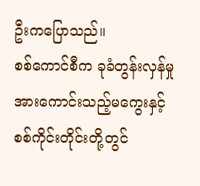ဦးကပြောသည်။
စစ်ကောင်စီက ခုခံတွန်းလှန်မှုအားကောင်းသည့်မကွေးနှင့်စစ်ကိုင်းတိုင်းတို့တွင်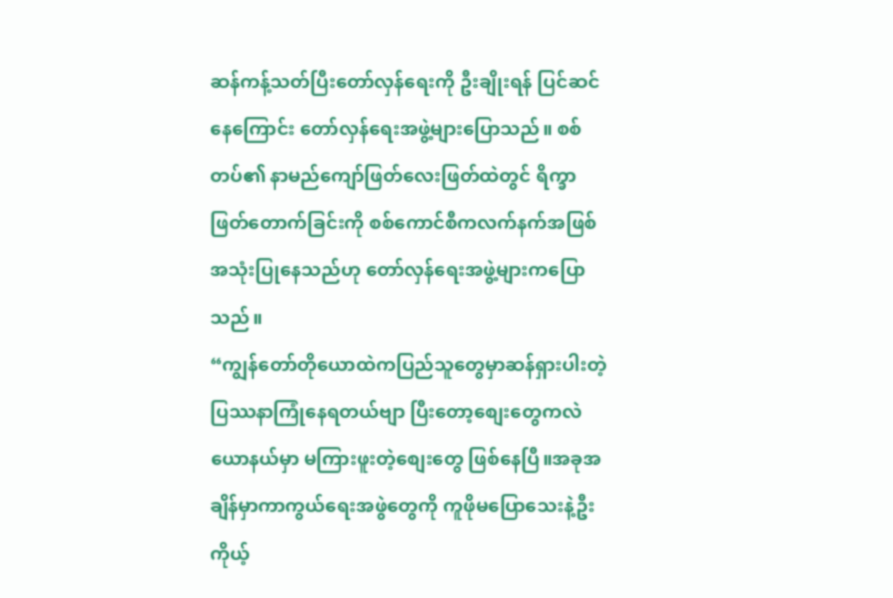ဆန်ကန့်သတ်ပြီးတော်လှန်ရေးကို ဦးချိုးရန် ပြင်ဆင်နေကြောင်း တော်လှန်ရေးအဖွဲ့များပြောသည်။ စစ်တပ်၏ နာမည်ကျော်ဖြတ်လေးဖြတ်ထဲတွင် ရိက္ခာဖြတ်တောက်ခြင်းကို စစ်ကောင်စီကလက်နက်အဖြစ် အသုံးပြုနေသည်ဟု တော်လှန်ရေးအဖွဲ့များကပြောသည်။
“ကျွန်တော်တိုယောထဲကပြည်သူတွေမှာဆန်ရှားပါးတဲ့ ပြဿနာကြုံနေရတယ်ဗျာ ပြီးတော့စျေးတွေကလဲ ယောနယ်မှာ မကြားဖူးတဲ့စျေးတွေ ဖြစ်နေပြီ။အခုအချိန်မှာကာကွယ်ရေးအဖွဲတွေကို ကူဖိုမပြောသေးနဲ့ဦးကိုယ့်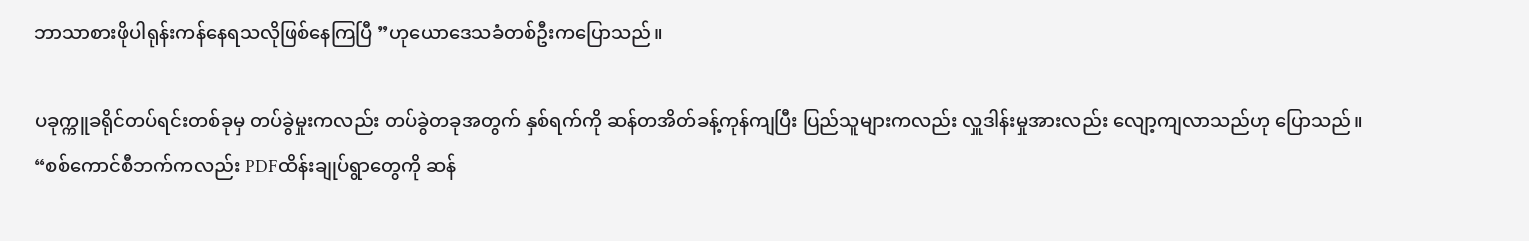ဘာသာစားဖိုပါရုန်းကန်နေရသလိုဖြစ်နေကြပြီ ”ဟုယောဒေသခံတစ်ဦးကပြောသည်။

ပခုက္ကူခရိုင်တပ်ရင်းတစ်ခုမှ တပ်ခွဲမှုးကလည်း တပ်ခွဲတခုအတွက် နှစ်ရက်ကို ဆန်တအိတ်ခန့်ကုန်ကျပြီး ပြည်သူများကလည်း လှူဒါန်းမှုအားလည်း လျော့ကျလာသည်ဟု ပြောသည်။
“စစ်ကောင်စီဘက်ကလည်း PDFထိန်းချုပ်ရွာတွေကို ဆန်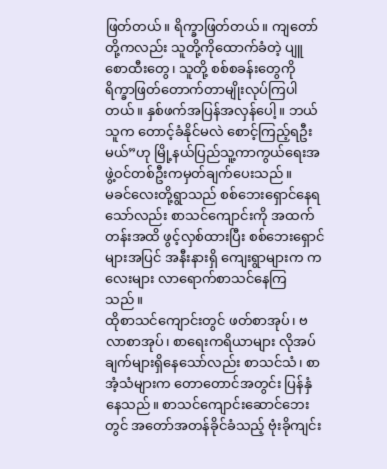ဖြတ်တယ်။ ရိက္ခာဖြတ်တယ်။ ကျတော်တို့ကလည်း သူတို့ကိုထောက်ခံတဲ့ ပျူစောထီးတွေ၊ သူတို့ စစ်စခန်းတွေကို ရိက္ခာဖြတ်တောက်တာမျိုးလုပ်ကြပါတယ်။ နှစ်ဖက်အပြန်အလှန်ပေါ့။ ဘယ်သူက တောင့်ခံနိုင်မလဲ စောင့်ကြည့်ရဦးမယ်”ဟု မြို့နယ်ပြည်သူ့ကာကွယ်ရေးအဖွဲ့ဝင်တစ်ဦးကမှတ်ချက်ပေးသည်။
မခင်လေးတို့ရွာသည် စစ်ဘေးရှောင်နေရသော်လည်း စာသင်ကျောင်းကို အထက်တန်းအထိ ဖွင့်လှစ်ထားပြီး စစ်ဘေးရှောင်များအပြင် အနီးနားရှိ ကျေးရွာများက ကလေးများ လာရောက်စာသင်နေကြသည်။
ထိုစာသင်ကျောင်းတွင် ဖတ်စာအုပ်၊ ဗလာစာအုပ်၊ စာရေးကရိယာများ လိုအပ်ချက်များရှိနေသော်လည်း စာသင်သံ၊ စာအံ့သံများက တောတောင်အတွင်း ပြန်နှံနေသည်။ စာသင်ကျောင်းဆောင်ဘေးတွင် အတော်အတန်ခိုင်ခံသည့် ဗုံးခိုကျင်း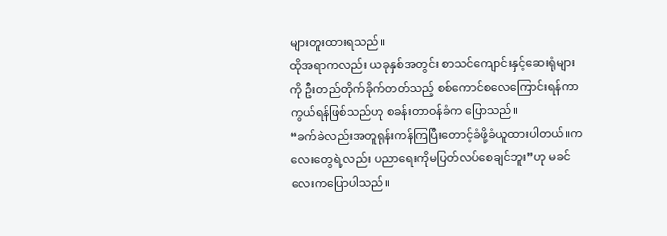များတူးထားရသည်။
ထိုအရာကလည်း ယခုနှစ်အတွင်း စာသင်ကျောင်းနှင့်ဆေးရုံများကို ဦးတည်တိုက်ခိုက်တတ်သည့် စစ်ကောင်စလေကြောင်းရန်ကာကွယ်ရန်ဖြစ်သည်ဟု စခန်းတာဝန်ခံက ပြောသည်။
“ခက်ခဲလည်းအတူရုန်းကန်ကြပြီးတောင့်ခံဖို့ခံယူထားပါတယ်။ကလေးတွေရဲ့လည်း ပညာရေးကိုမပြတ်လပ်စေချင်ဘူး”ဟု မခင်လေးကပြောပါသည်။